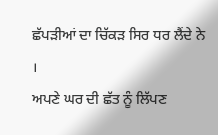ਛੱਪੜੀਆਂ ਦਾ ਚਿੱਕੜ ਸਿਰ ਧਰ ਲੈਂਦੇ ਨੇ ।
ਅਪਣੇ ਘਰ ਦੀ ਛੱਤ ਨੂੰ ਲਿੱਪਣ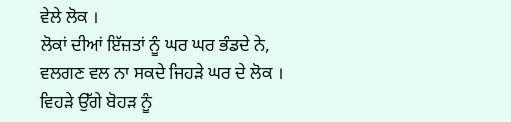ਵੇਲੇ ਲੋਕ ।
ਲੋਕਾਂ ਦੀਆਂ ਇੱਜ਼ਤਾਂ ਨੂੰ ਘਰ ਘਰ ਭੰਡਦੇ ਨੇ,
ਵਲਗਣ ਵਲ ਨਾ ਸਕਦੇ ਜਿਹੜੇ ਘਰ ਦੇ ਲੋਕ ।
ਵਿਹੜੇ ਉੱਗੇ ਬੋਹੜ ਨੂੰ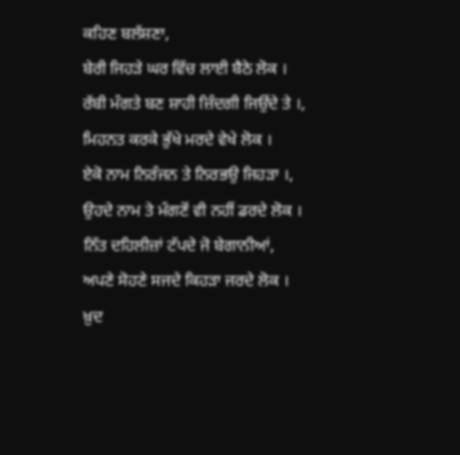ਕਹਿਣ ਬਲੱਸ਼ਣਾ,
ਬੇਰੀ ਜਿਹੜੇ ਘਰ ਵਿੱਚ ਲਾਈ ਬੈਠੇ ਲੋਕ ।
ਰੱਬੀ ਮੰਗਤੇ ਬਣ ਸ਼ਾਹੀ ਜ਼ਿੰਦਗੀ ਜਿਉਂਦੇ ਤੇ ।,
ਮਿਹਨਤ ਕਰਕੇ ਭੁੱਖੇ ਮਰਦੇ ਵੇਖੇ ਲੋਕ ।
ਏਕੋ ਨਾਮ ਨਿਰੰਜਨ ਤੇ ਨਿਰਭਉ ਜਿਹੜਾ ।,
ਉਹਦੇ ਨਾਮ ਤੇ ਮੰਗਣੋਂ ਵੀ ਨਹੀਂ ਡਰਦੇ ਲੋਕ ।
ਨਿੱਤ ਦਹਿਲੀਜ਼ਾਂ ਟੱਪਦੇ ਜੋ ਬੇਗਾਨੀਆਂ,
ਅਪਣੇ ਸੋਹਣੇ ਸਜਦੇ ਕਿਹੜਾ ਜਰਦੇ ਲੋਕ ।
ਖ਼ੁਦ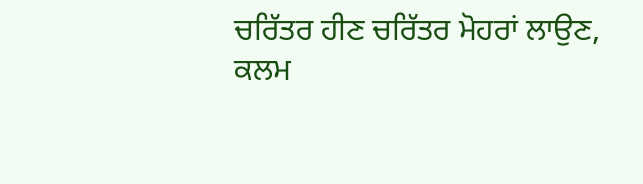ਚਰਿੱਤਰ ਹੀਣ ਚਰਿੱਤਰ ਮੋਹਰਾਂ ਲਾਉਣ,
ਕਲਮ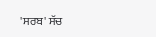'ਸਰਬ' ਸੱਚ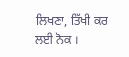ਲਿਖਣਾ, ਤਿੱਖੀ ਕਰ ਲਈ ਨੋਕ ।